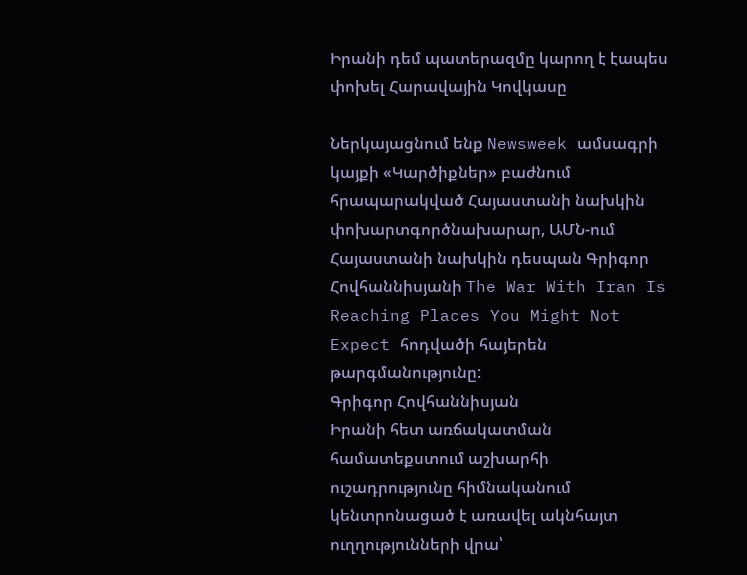Իրանի դեմ պատերազմը կարող է էապես փոխել Հարավային Կովկասը

Ներկայացնում ենք Newsweek ամսագրի կայքի «Կարծիքներ» բաժնում հրապարակված Հայաստանի նախկին փոխարտգործնախարար, ԱՄՆ-ում Հայաստանի նախկին դեսպան Գրիգոր Հովհաննիսյանի The War With Iran Is Reaching Places You Might Not Expect հոդվածի հայերեն թարգմանությունը:
Գրիգոր Հովհաննիսյան
Իրանի հետ առճակատման համատեքստում աշխարհի ուշադրությունը հիմնականում կենտրոնացած է առավել ակնհայտ ուղղությունների վրա՝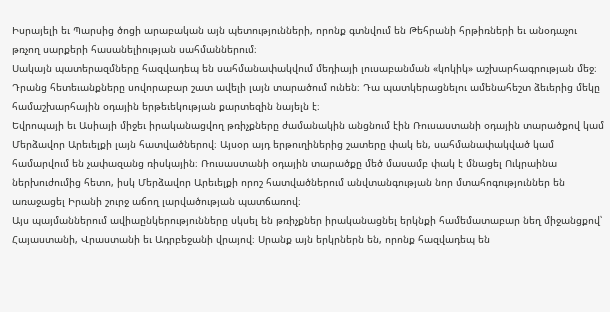Իսրայելի եւ Պարսից ծոցի արաբական այն պետությունների, որոնք գտնվում են Թեհրանի հրթիռների եւ անօդաչու թռչող սարքերի հասանելիության սահմաններում։
Սակայն պատերազմները հազվադեպ են սահմանափակվում մեդիայի լուսաբանման «կոկիկ» աշխարհագրության մեջ։ Դրանց հետեւանքները սովորաբար շատ ավելի լայն տարածում ունեն։ Դա պատկերացնելու ամենահեշտ ձեւերից մեկը համաշխարհային օդային երթեւեկության քարտեզին նայելն է։
Եվրոպայի եւ Ասիայի միջեւ իրականացվող թռիչքները ժամանակին անցնում էին Ռուսաստանի օդային տարածքով կամ Մերձավոր Արեւելքի լայն հատվածներով։ Այսօր այդ երթուղիներից շատերը փակ են, սահմանափակված կամ համարվում են չափազանց ռիսկային։ Ռուսաստանի օդային տարածքը մեծ մասամբ փակ է մնացել Ուկրաինա ներխուժումից հետո, իսկ Մերձավոր Արեւելքի որոշ հատվածներում անվտանգության նոր մտահոգություններ են առաջացել Իրանի շուրջ աճող լարվածության պատճառով։
Այս պայմաններում ավիաընկերությունները սկսել են թռիչքներ իրականացնել երկնքի համեմատաբար նեղ միջանցքով՝ Հայաստանի, Վրաստանի եւ Ադրբեջանի վրայով։ Սրանք այն երկրներն են, որոնք հազվադեպ են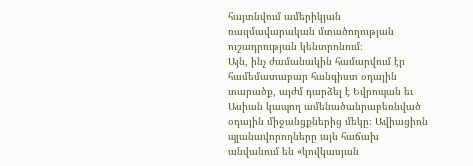հայտնվում ամերիկյան ռազմավարական մտածողության ուշադրության կենտրոնում։
Այն, ինչ ժամանակին համարվում էր համեմատաբար հանգիստ օդային տարածք, այժմ դարձել է Եվրոպան եւ Ասիան կապող ամենածանրաբեռնված օդային միջանցքներից մեկը։ Ավիացիոն պլանավորողները այն հաճախ անվանում են «կովկասյան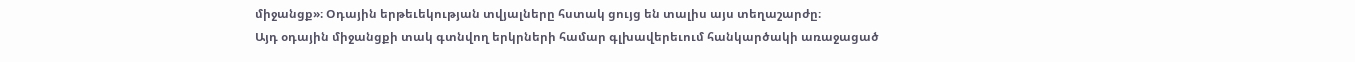միջանցք»։ Օդային երթեւեկության տվյալները հստակ ցույց են տալիս այս տեղաշարժը։
Այդ օդային միջանցքի տակ գտնվող երկրների համար գլխավերեւում հանկարծակի առաջացած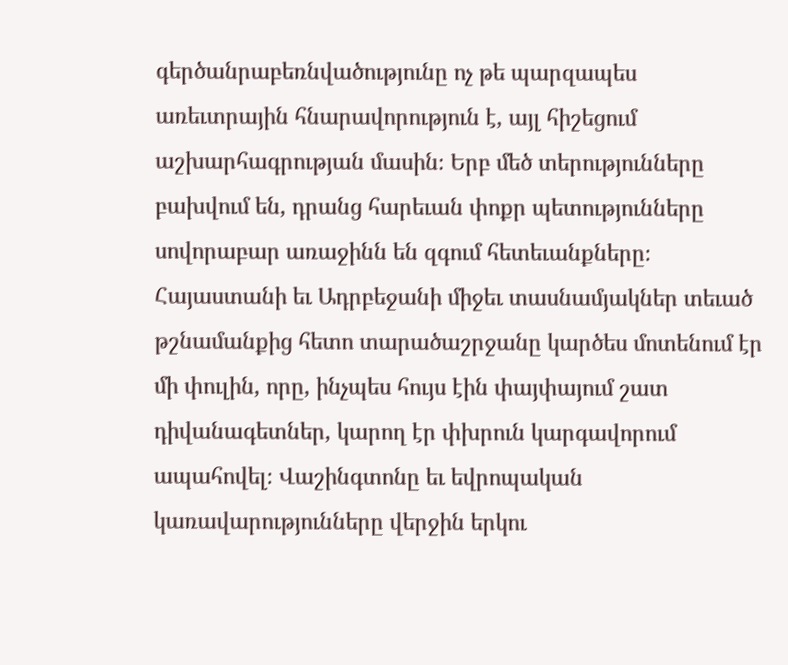գերծանրաբեռնվածությունը ոչ թե պարզապես առեւտրային հնարավորություն է, այլ հիշեցում աշխարհագրության մասին։ Երբ մեծ տերությունները բախվում են, դրանց հարեւան փոքր պետությունները սովորաբար առաջինն են զգում հետեւանքները։
Հայաստանի եւ Ադրբեջանի միջեւ տասնամյակներ տեւած թշնամանքից հետո տարածաշրջանը կարծես մոտենում էր մի փուլին, որը, ինչպես հույս էին փայփայում շատ դիվանագետներ, կարող էր փխրուն կարգավորում ապահովել։ Վաշինգտոնը եւ եվրոպական կառավարությունները վերջին երկու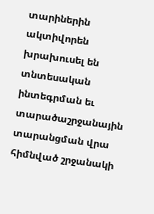տարիներին ակտիվորեն խրախուսել են տնտեսական ինտեգրման եւ տարածաշրջանային տարանցման վրա հիմնված շրջանակի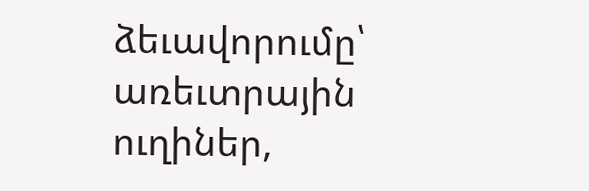ձեւավորումը՝ առեւտրային ուղիներ,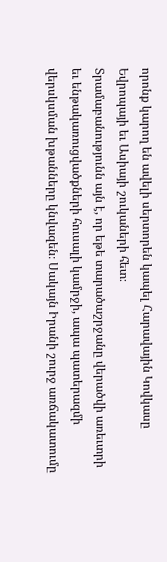որոնք կարող են ավելի սերտորեն կապել Հարավային Կովկասը Եվրոպայի եւ Ասիայի շուկաների հետ։
Տրամաբանությունն այն է, որ եթե տարածաշրջանը վերածվի առեւտրի եւ ենթակառուցվածքների հուսալի կամրջի, ապա պատերազմի վերսկսման խթանները կնվազեն։ Սակայն Իրանի շուրջ առճակատումը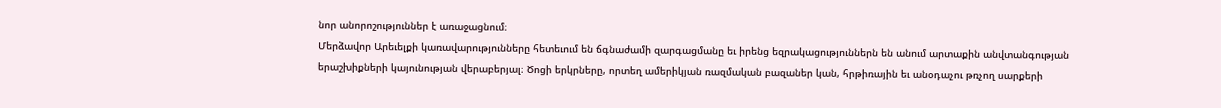նոր անորոշություններ է առաջացնում։
Մերձավոր Արեւելքի կառավարությունները հետեւում են ճգնաժամի զարգացմանը եւ իրենց եզրակացություններն են անում արտաքին անվտանգության երաշխիքների կայունության վերաբերյալ։ Ծոցի երկրները, որտեղ ամերիկյան ռազմական բազաներ կան, հրթիռային եւ անօդաչու թռչող սարքերի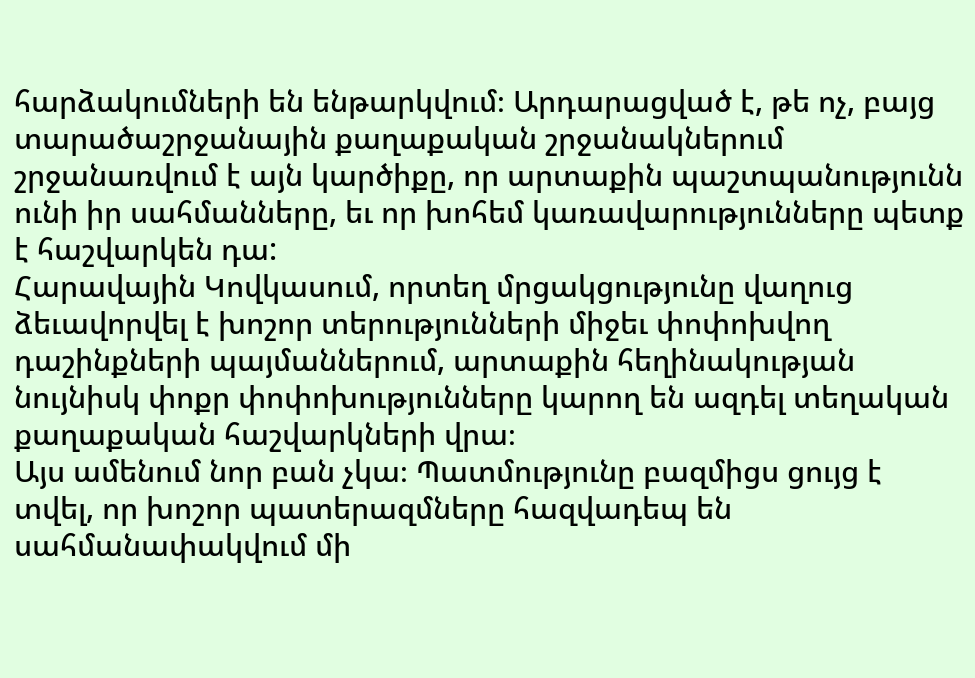հարձակումների են ենթարկվում։ Արդարացված է, թե ոչ, բայց տարածաշրջանային քաղաքական շրջանակներում շրջանառվում է այն կարծիքը, որ արտաքին պաշտպանությունն ունի իր սահմանները, եւ որ խոհեմ կառավարությունները պետք է հաշվարկեն դա:
Հարավային Կովկասում, որտեղ մրցակցությունը վաղուց ձեւավորվել է խոշոր տերությունների միջեւ փոփոխվող դաշինքների պայմաններում, արտաքին հեղինակության նույնիսկ փոքր փոփոխությունները կարող են ազդել տեղական քաղաքական հաշվարկների վրա։
Այս ամենում նոր բան չկա։ Պատմությունը բազմիցս ցույց է տվել, որ խոշոր պատերազմները հազվադեպ են սահմանափակվում մի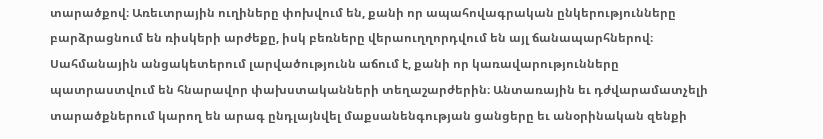տարածքով։ Առեւտրային ուղիները փոխվում են, քանի որ ապահովագրական ընկերությունները բարձրացնում են ռիսկերի արժեքը, իսկ բեռները վերաուղղորդվում են այլ ճանապարհներով։ Սահմանային անցակետերում լարվածությունն աճում է, քանի որ կառավարությունները պատրաստվում են հնարավոր փախստականների տեղաշարժերին։ Անտառային եւ դժվարամատչելի տարածքներում կարող են արագ ընդլայնվել մաքսանենգության ցանցերը եւ անօրինական զենքի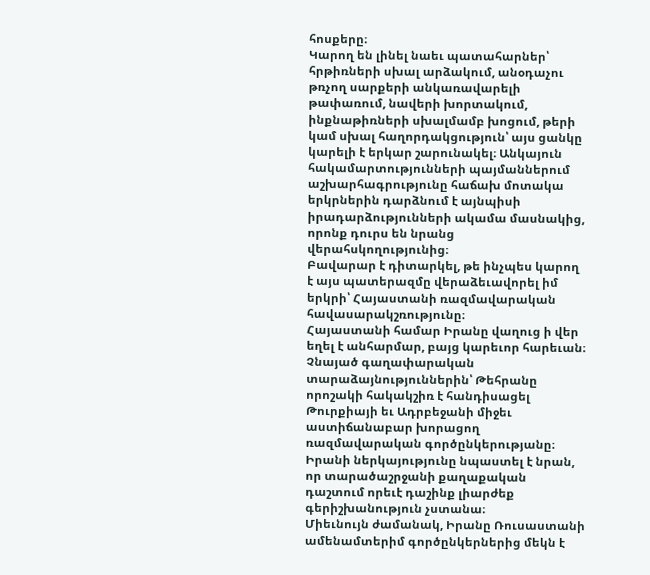հոսքերը։
Կարող են լինել նաեւ պատահարներ՝ հրթիռների սխալ արձակում, անօդաչու թռչող սարքերի անկառավարելի թափառում, նավերի խորտակում, ինքնաթիռների սխալմամբ խոցում, թերի կամ սխալ հաղորդակցություն՝ այս ցանկը կարելի է երկար շարունակել։ Անկայուն հակամարտությունների պայմաններում աշխարհագրությունը հաճախ մոտակա երկրներին դարձնում է այնպիսի իրադարձությունների ակամա մասնակից, որոնք դուրս են նրանց վերահսկողությունից։
Բավարար է դիտարկել, թե ինչպես կարող է այս պատերազմը վերաձեւավորել իմ երկրի՝ Հայաստանի ռազմավարական հավասարակշռությունը։
Հայաստանի համար Իրանը վաղուց ի վեր եղել է անհարմար, բայց կարեւոր հարեւան։ Չնայած գաղափարական տարաձայնություններին՝ Թեհրանը որոշակի հակակշիռ է հանդիսացել Թուրքիայի եւ Ադրբեջանի միջեւ աստիճանաբար խորացող ռազմավարական գործընկերությանը։ Իրանի ներկայությունը նպաստել է նրան, որ տարածաշրջանի քաղաքական դաշտում որեւէ դաշինք լիարժեք գերիշխանություն չստանա։
Միեւնույն ժամանակ, Իրանը Ռուսաստանի ամենամտերիմ գործընկերներից մեկն է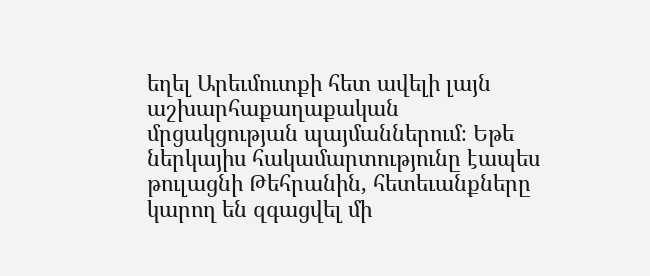եղել Արեւմուտքի հետ ավելի լայն աշխարհաքաղաքական մրցակցության պայմաններում։ Եթե ներկայիս հակամարտությունը էապես թուլացնի Թեհրանին, հետեւանքները կարող են զգացվել մի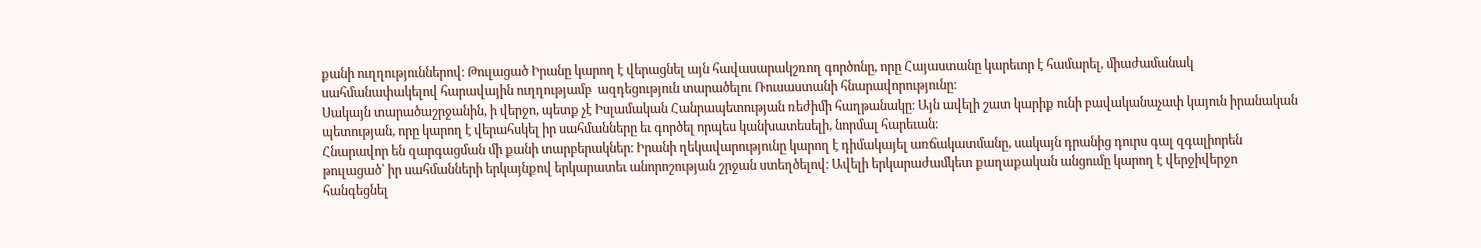քանի ուղղություններով։ Թուլացած Իրանը կարող է վերացնել այն հավասարակշռող գործոնը, որը Հայաստանը կարեւոր է համարել, միաժամանակ սահմանափակելով հարավային ուղղությամբ  ազդեցություն տարածելու Ռուսաստանի հնարավորությունը։
Սակայն տարածաշրջանին, ի վերջո, պետք չէ Իսլամական Հանրապետության ռեժիմի հաղթանակը։ Այն ավելի շատ կարիք ունի բավականաչափ կայուն իրանական պետության, որը կարող է վերահսկել իր սահմանները եւ գործել որպես կանխատեսելի, նորմալ հարեւան։
Հնարավոր են զարգացման մի քանի տարբերակներ։ Իրանի ղեկավարությունը կարող է դիմակայել առճակատմանը, սակայն դրանից դուրս գալ զգալիորեն թուլացած՝ իր սահմանների երկայնքով երկարատեւ անորոշության շրջան ստեղծելով։ Ավելի երկարաժամկետ քաղաքական անցումը կարող է վերջիվերջո հանգեցնել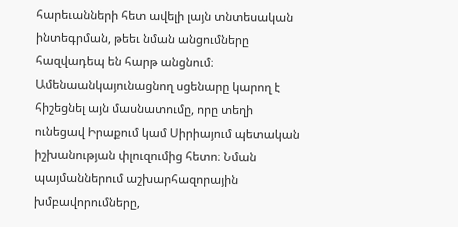հարեւանների հետ ավելի լայն տնտեսական ինտեգրման, թեեւ նման անցումները հազվադեպ են հարթ անցնում։
Ամենաանկայունացնող սցենարը կարող է հիշեցնել այն մասնատումը, որը տեղի ունեցավ Իրաքում կամ Սիրիայում պետական իշխանության փլուզումից հետո։ Նման պայմաններում աշխարհազորային խմբավորումները,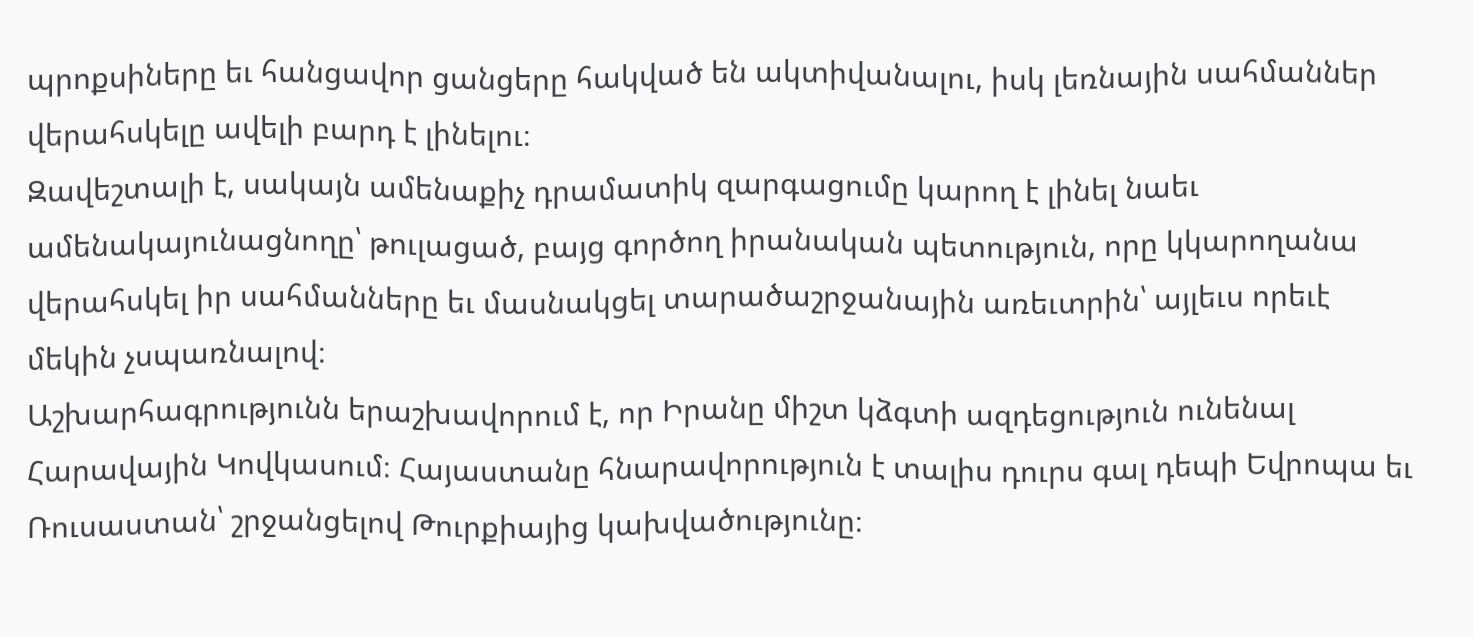պրոքսիները եւ հանցավոր ցանցերը հակված են ակտիվանալու, իսկ լեռնային սահմաններ վերահսկելը ավելի բարդ է լինելու։
Զավեշտալի է, սակայն ամենաքիչ դրամատիկ զարգացումը կարող է լինել նաեւ ամենակայունացնողը՝ թուլացած, բայց գործող իրանական պետություն, որը կկարողանա վերահսկել իր սահմանները եւ մասնակցել տարածաշրջանային առեւտրին՝ այլեւս որեւէ մեկին չսպառնալով։
Աշխարհագրությունն երաշխավորում է, որ Իրանը միշտ կձգտի ազդեցություն ունենալ Հարավային Կովկասում։ Հայաստանը հնարավորություն է տալիս դուրս գալ դեպի Եվրոպա եւ Ռուսաստան՝ շրջանցելով Թուրքիայից կախվածությունը։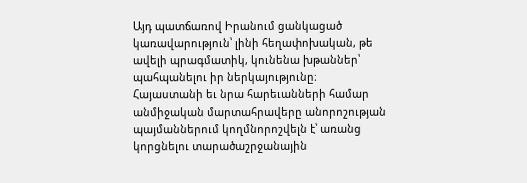Այդ պատճառով Իրանում ցանկացած կառավարություն՝ լինի հեղափոխական, թե ավելի պրագմատիկ, կունենա խթաններ՝ պահպանելու իր ներկայությունը։
Հայաստանի եւ նրա հարեւանների համար անմիջական մարտահրավերը անորոշության պայմաններում կողմնորոշվելն է՝ առանց կորցնելու տարածաշրջանային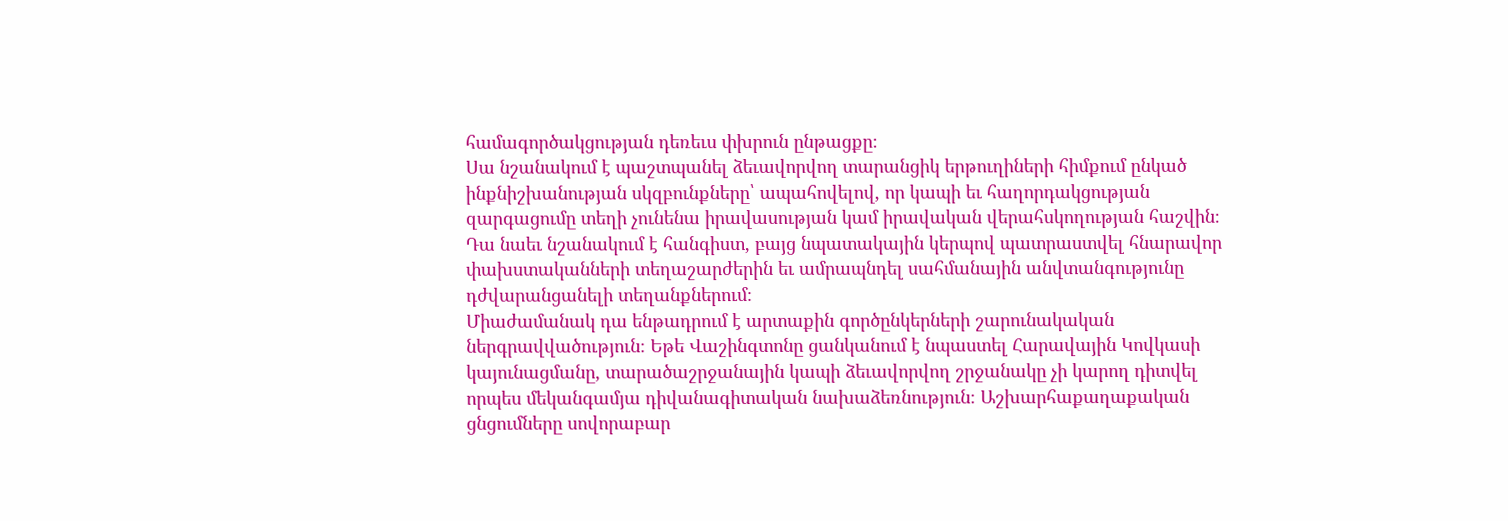համագործակցության դեռեւս փխրուն ընթացքը։
Սա նշանակում է պաշտպանել ձեւավորվող տարանցիկ երթուղիների հիմքում ընկած ինքնիշխանության սկզբունքները՝ ապահովելով, որ կապի եւ հաղորդակցության զարգացումը տեղի չունենա իրավասության կամ իրավական վերահսկողության հաշվին։ Դա նաեւ նշանակում է հանգիստ, բայց նպատակային կերպով պատրաստվել հնարավոր փախստականների տեղաշարժերին եւ ամրապնդել սահմանային անվտանգությունը դժվարանցանելի տեղանքներում։
Միաժամանակ դա ենթադրում է արտաքին գործընկերների շարունակական ներգրավվածություն։ Եթե Վաշինգտոնը ցանկանում է նպաստել Հարավային Կովկասի կայունացմանը, տարածաշրջանային կապի ձեւավորվող շրջանակը չի կարող դիտվել որպես մեկանգամյա դիվանագիտական նախաձեռնություն։ Աշխարհաքաղաքական ցնցումները սովորաբար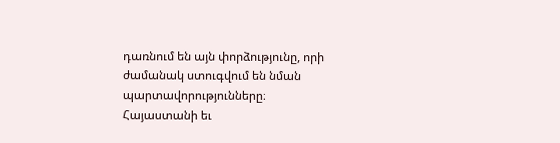դառնում են այն փորձությունը, որի ժամանակ ստուգվում են նման պարտավորությունները։
Հայաստանի եւ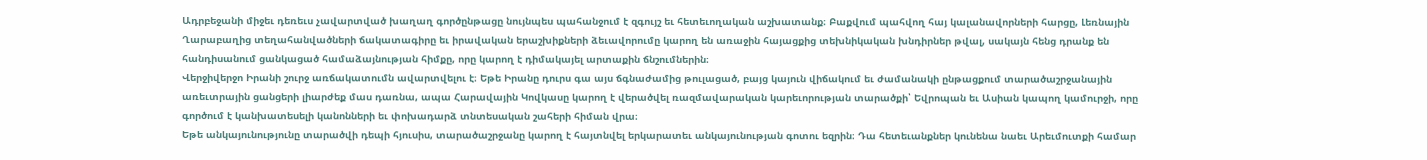Ադրբեջանի միջեւ դեռեւս չավարտված խաղաղ գործընթացը նույնպես պահանջում է զգույշ եւ հետեւողական աշխատանք։ Բաքվում պահվող հայ կալանավորների հարցը, Լեռնային Ղարաբաղից տեղահանվածների ճակատագիրը եւ իրավական երաշխիքների ձեւավորումը կարող են առաջին հայացքից տեխնիկական խնդիրներ թվալ, սակայն հենց դրանք են հանդիսանում ցանկացած համաձայնության հիմքը, որը կարող է դիմակայել արտաքին ճնշումներին։
Վերջիվերջո Իրանի շուրջ առճակատումն ավարտվելու է։ Եթե Իրանը դուրս գա այս ճգնաժամից թուլացած, բայց կայուն վիճակում եւ ժամանակի ընթացքում տարածաշրջանային առեւտրային ցանցերի լիարժեք մաս դառնա, ապա Հարավային Կովկասը կարող է վերածվել ռազմավարական կարեւորության տարածքի՝ Եվրոպան եւ Ասիան կապող կամուրջի, որը գործում է կանխատեսելի կանոնների եւ փոխադարձ տնտեսական շահերի հիման վրա։
Եթե անկայունությունը տարածվի դեպի հյուսիս, տարածաշրջանը կարող է հայտնվել երկարատեւ անկայունության գոտու եզրին։ Դա հետեւանքներ կունենա նաեւ Արեւմուտքի համար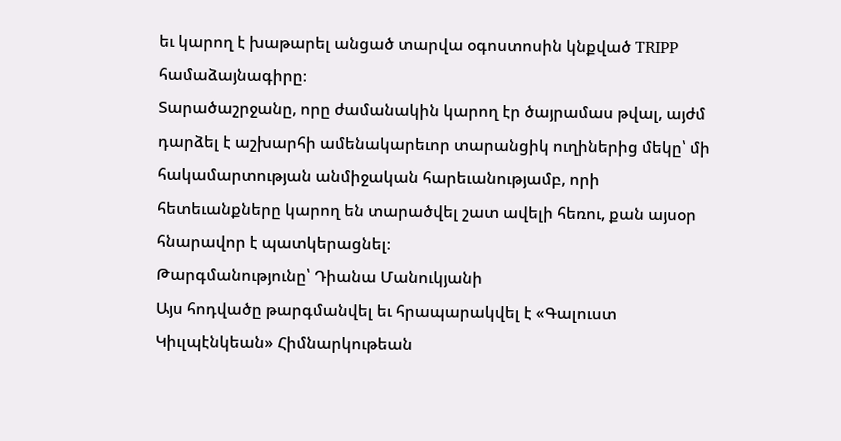եւ կարող է խաթարել անցած տարվա օգոստոսին կնքված TRIPP համաձայնագիրը։
Տարածաշրջանը, որը ժամանակին կարող էր ծայրամաս թվալ, այժմ դարձել է աշխարհի ամենակարեւոր տարանցիկ ուղիներից մեկը՝ մի հակամարտության անմիջական հարեւանությամբ, որի հետեւանքները կարող են տարածվել շատ ավելի հեռու, քան այսօր հնարավոր է պատկերացնել։
Թարգմանությունը՝ Դիանա Մանուկյանի
Այս հոդվածը թարգմանվել եւ հրապարակվել է «Գալուստ Կիւլպէնկեան» Հիմնարկութեան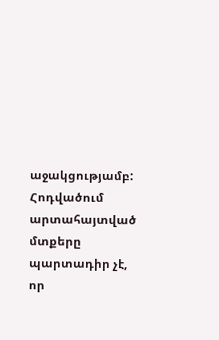աջակցությամբ: Հոդվածում արտահայտված մտքերը պարտադիր չէ, որ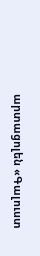արտացոլեն «Գալուստ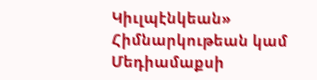Կիւլպէնկեան» Հիմնարկութեան կամ Մեդիամաքսի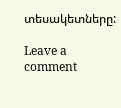տեսակետները:

Leave a comment